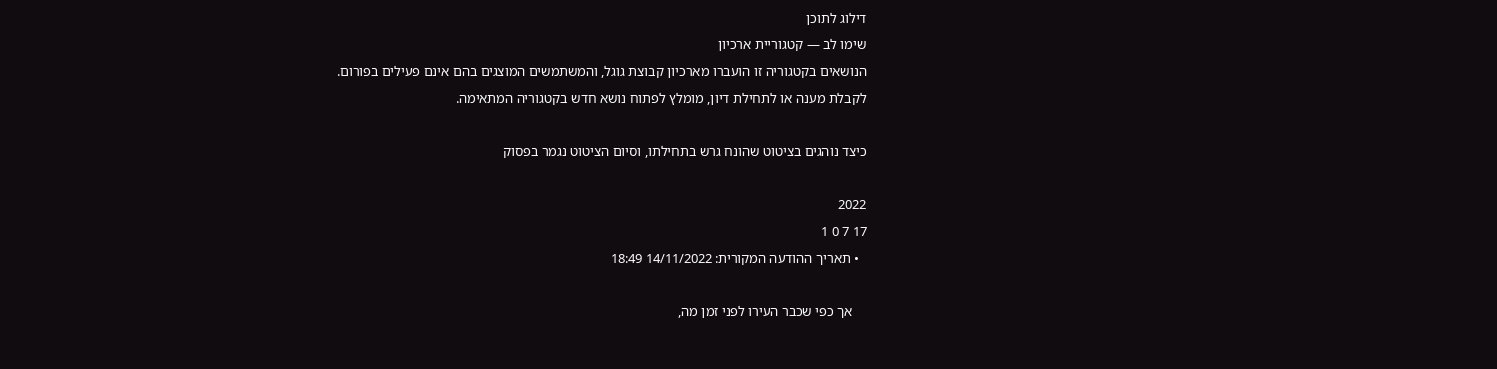דילוג לתוכן
שימו לב — קטגוריית ארכיון
הנושאים בקטגוריה זו הועברו מארכיון קבוצת גוגל, והמשתמשים המוצגים בהם אינם פעילים בפורום.
לקבלת מענה או לתחילת דיון, מומלץ לפתוח נושא חדש בקטגוריה המתאימה.

כיצד נוהגים בציטוט שהונח גרש בתחילתו, וסיום הציטוט נגמר בפסוק

2022
17 7 0 1
  • תאריך ההודעה המקורית: 14/11/2022 18:49

    אך כפי שכבר העירו לפני זמן מה,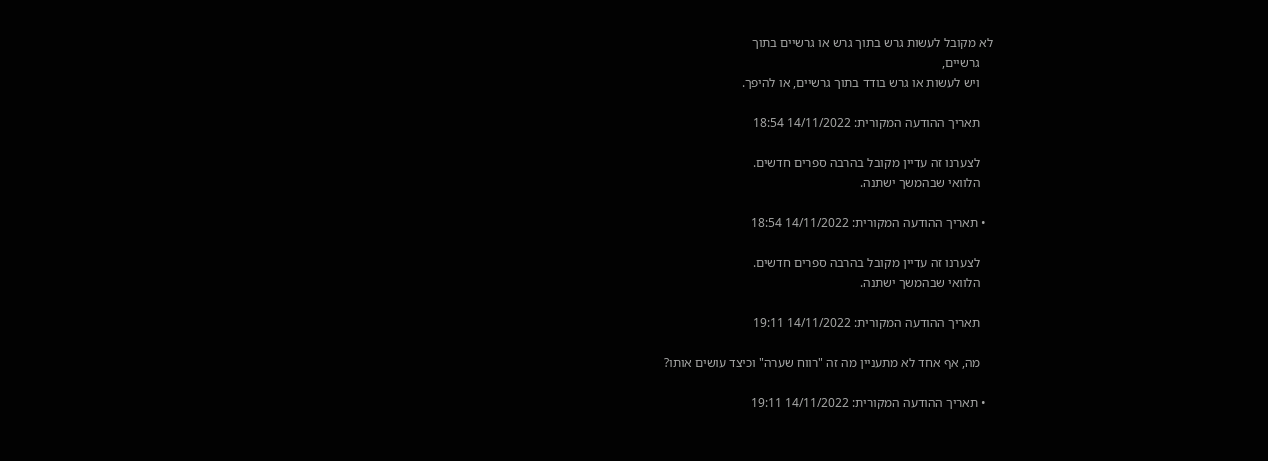לא מקובל לעשות גרש בתוך גרש או גרשיים בתוך
    גרשיים,
    ויש לעשות או גרש בודד בתוך גרשיים, או להיפך.

    תאריך ההודעה המקורית: 14/11/2022 18:54

    לצערנו זה עדיין מקובל בהרבה ספרים חדשים.
    הלוואי שבהמשך ישתנה.

  • תאריך ההודעה המקורית: 14/11/2022 18:54

    לצערנו זה עדיין מקובל בהרבה ספרים חדשים.
    הלוואי שבהמשך ישתנה.

    תאריך ההודעה המקורית: 14/11/2022 19:11

    מה, אף אחד לא מתעניין מה זה "רווח שערה" וכיצד עושים אותו?

  • תאריך ההודעה המקורית: 14/11/2022 19:11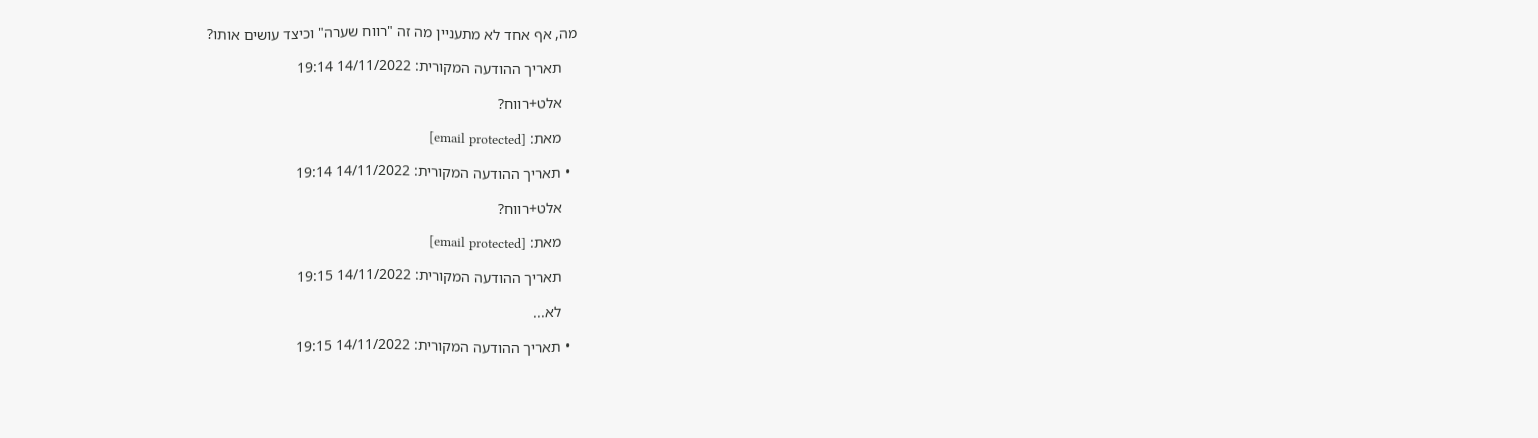מה, אף אחד לא מתעניין מה זה "רווח שערה" וכיצד עושים אותו?

    תאריך ההודעה המקורית: 14/11/2022 19:14

    אלט+רווח?

    מאת: [email protected]

  • תאריך ההודעה המקורית: 14/11/2022 19:14

    אלט+רווח?

    מאת: [email protected]

    תאריך ההודעה המקורית: 14/11/2022 19:15

    לא...

  • תאריך ההודעה המקורית: 14/11/2022 19:15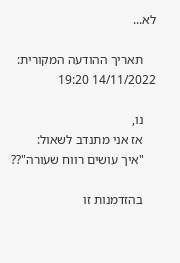לא...

    תאריך ההודעה המקורית: 14/11/2022 19:20

    נו,
    אז אני מתנדב לשאול:
    "איך עושים רווח שעורה"??

    בהזדמנות זו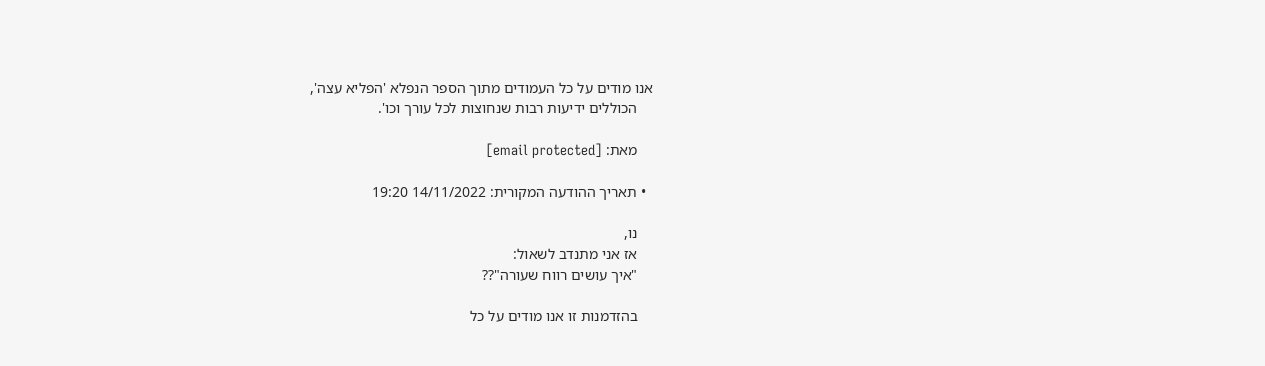אנו מודים על כל העמודים מתוך הספר הנפלא 'הפליא עצה',
    הכוללים ידיעות רבות שנחוצות לכל עורך וכו'.

    מאת: [email protected]

  • תאריך ההודעה המקורית: 14/11/2022 19:20

    נו,
    אז אני מתנדב לשאול:
    "איך עושים רווח שעורה"??

    בהזדמנות זו אנו מודים על כל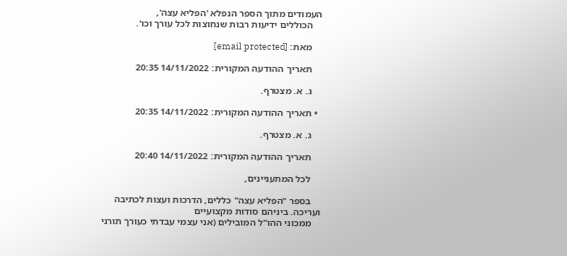העמודים מתוך הספר הנפלא 'הפליא עצה',
    הכוללים ידיעות רבות שנחוצות לכל עורך וכו'.

    מאת: [email protected]

    תאריך ההודעה המקורית: 14/11/2022 20:35

    ג. א. מצטרף.

  • תאריך ההודעה המקורית: 14/11/2022 20:35

    ג. א. מצטרף.

    תאריך ההודעה המקורית: 14/11/2022 20:40

    לכל המתעניינים,

    בספר "הפליא עצה" כללים, הדרכות ועצות לכתיבה ועריכה. ביניהם סודות מקצועיים
    ממכוני ההו"ל המובילים (אני עצמי עבדתי כעורך תורני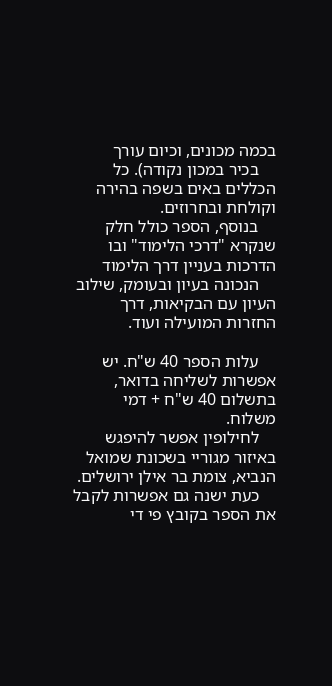בכמה מכונים, וכיום עורך
    בכיר במכון נקודה). כל הכללים באים בשפה בהירה וקולחת ובחרוזים.
    בנוסף, הספר כולל חלק שנקרא "דרכי הלימוד" ובו הדרכות בעניין דרך הלימוד
    הנכונה בעיון ובעומק, שילוב העיון עם הבקיאות, דרך החזרות המועילה ועוד.

    עלות הספר 40 ש"ח. יש אפשרות לשליחה בדואר, בתשלום 40 ש"ח + דמי משלוח.
    לחילופין אפשר להיפגש באיזור מגוריי בשכונת שמואל הנביא, צומת בר אילן ירושלים.
    כעת ישנה גם אפשרות לקבל את הספר בקובץ פי די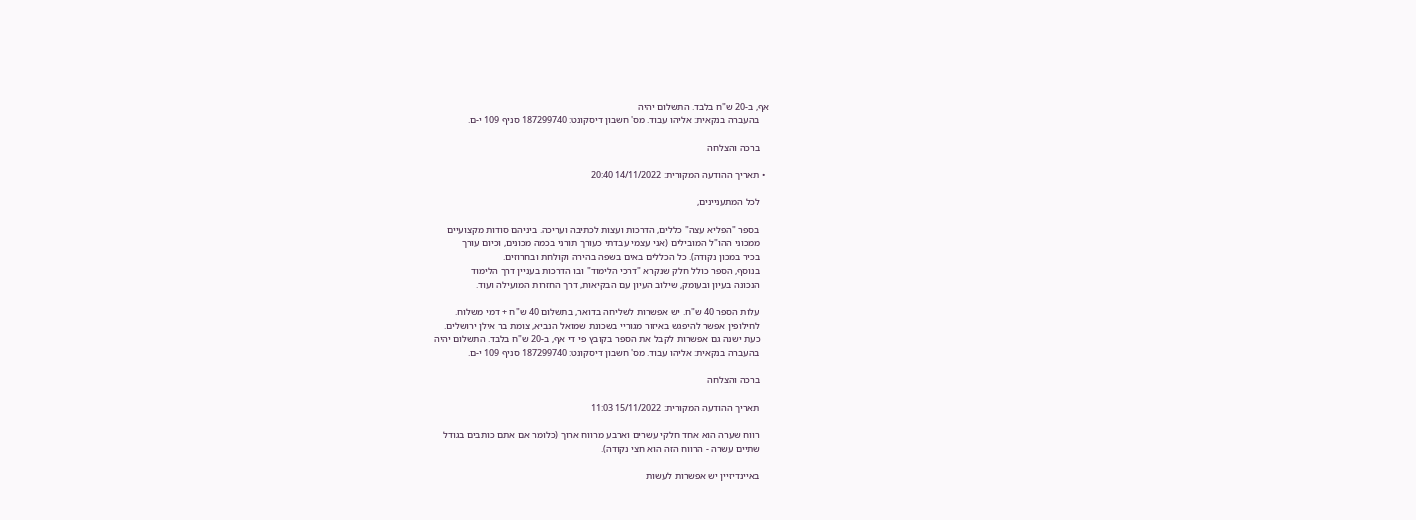אף, ב-20 ש"ח בלבד. התשלום יהיה
    בהעברה בנקאית: אליהו עבוד. מס' חשבון דיסקונט: 187299740 סניף 109 י-ם.

    ברכה והצלחה

  • תאריך ההודעה המקורית: 14/11/2022 20:40

    לכל המתעניינים,

    בספר "הפליא עצה" כללים, הדרכות ועצות לכתיבה ועריכה. ביניהם סודות מקצועיים
    ממכוני ההו"ל המובילים (אני עצמי עבדתי כעורך תורני בכמה מכונים, וכיום עורך
    בכיר במכון נקודה). כל הכללים באים בשפה בהירה וקולחת ובחרוזים.
    בנוסף, הספר כולל חלק שנקרא "דרכי הלימוד" ובו הדרכות בעניין דרך הלימוד
    הנכונה בעיון ובעומק, שילוב העיון עם הבקיאות, דרך החזרות המועילה ועוד.

    עלות הספר 40 ש"ח. יש אפשרות לשליחה בדואר, בתשלום 40 ש"ח + דמי משלוח.
    לחילופין אפשר להיפגש באיזור מגוריי בשכונת שמואל הנביא, צומת בר אילן ירושלים.
    כעת ישנה גם אפשרות לקבל את הספר בקובץ פי די אף, ב-20 ש"ח בלבד. התשלום יהיה
    בהעברה בנקאית: אליהו עבוד. מס' חשבון דיסקונט: 187299740 סניף 109 י-ם.

    ברכה והצלחה

    תאריך ההודעה המקורית: 15/11/2022 11:03

    רווח שערה הוא אחד חלקי עשרים וארבע מרווח ארוך (כלומר אם אתם כותבים בגודל
    שתיים עשרה - הרווח הזה הוא חצי נקודה).

    באיינדיזיין יש אפשרות לעשות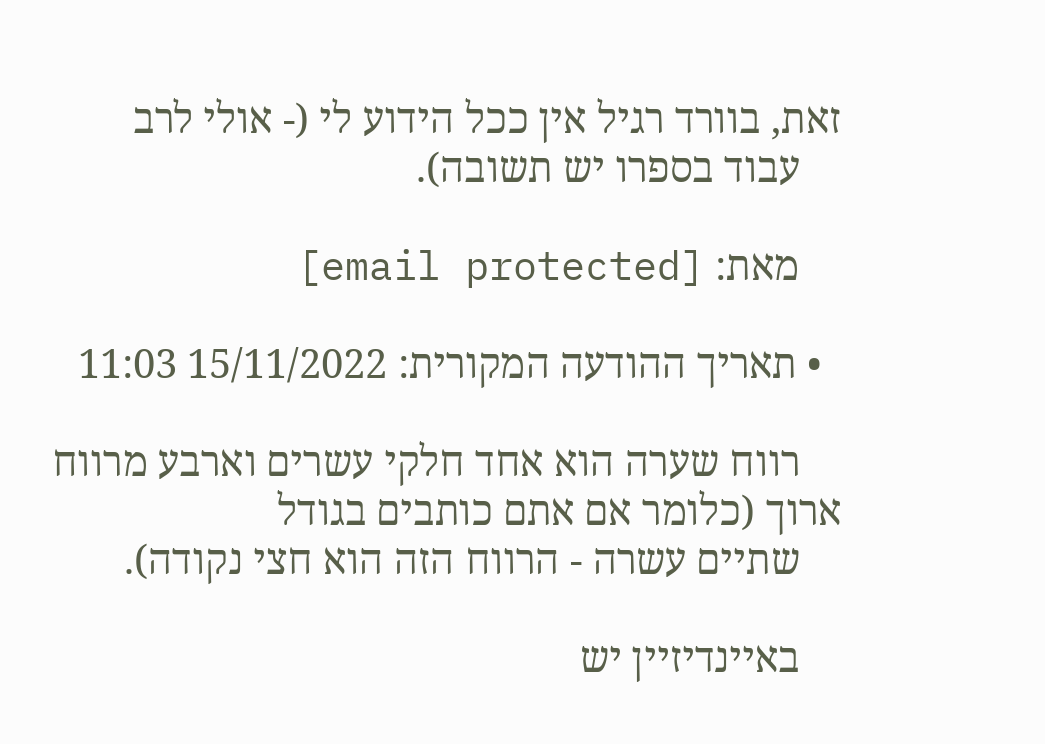זאת, בוורד רגיל אין ככל הידוע לי (- אולי לרב
    עבוד בספרו יש תשובה).

    מאת: [email protected]

  • תאריך ההודעה המקורית: 15/11/2022 11:03

    רווח שערה הוא אחד חלקי עשרים וארבע מרווח ארוך (כלומר אם אתם כותבים בגודל
    שתיים עשרה - הרווח הזה הוא חצי נקודה).

    באיינדיזיין יש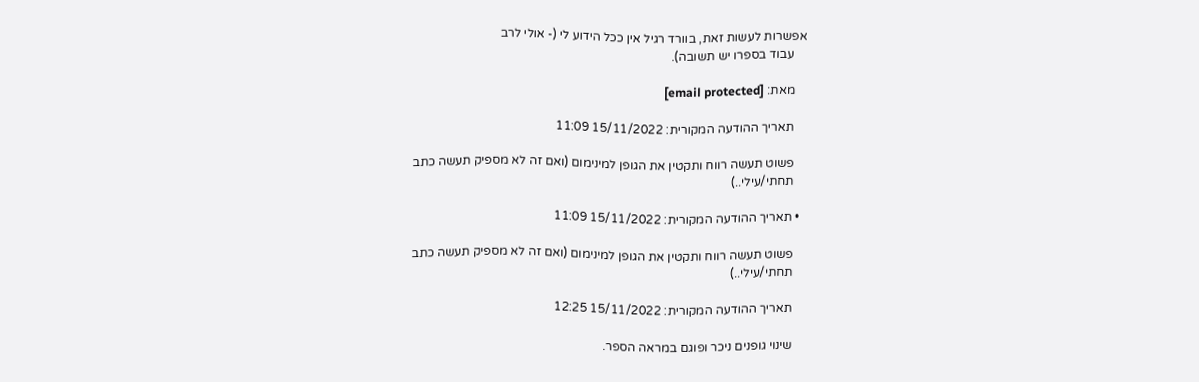אפשרות לעשות זאת, בוורד רגיל אין ככל הידוע לי (- אולי לרב
    עבוד בספרו יש תשובה).

    מאת: [email protected]

    תאריך ההודעה המקורית: 15/11/2022 11:09

    פשוט תעשה רווח ותקטין את הגופן למינימום (ואם זה לא מספיק תעשה כתב
    תחתי/עילי..)

  • תאריך ההודעה המקורית: 15/11/2022 11:09

    פשוט תעשה רווח ותקטין את הגופן למינימום (ואם זה לא מספיק תעשה כתב
    תחתי/עילי..)

    תאריך ההודעה המקורית: 15/11/2022 12:25

    שינוי גופנים ניכר ופוגם במראה הספר.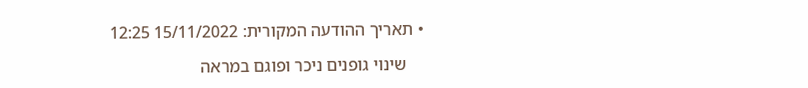• תאריך ההודעה המקורית: 15/11/2022 12:25

    שינוי גופנים ניכר ופוגם במראה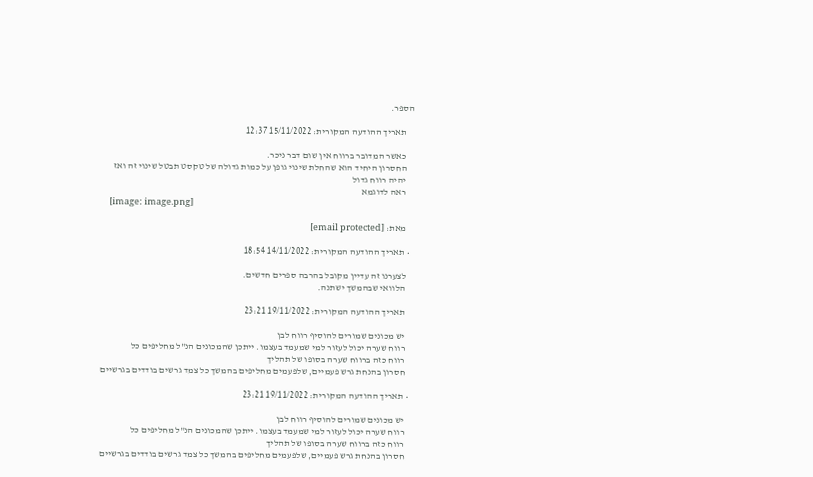הספר.

    תאריך ההודעה המקורית: 15/11/2022 12:37

    כאשר המדובר ברווח אין שום דבר ניכר.
    החסרון היחיד הוא שהחלת שינוי גופן על כמות גדולה של טקסט תבטל שינוי זה ואז
    יהיה רווח גדול
    ראה לדוגמא
    [image: image.png]

    מאת: [email protected]

  • תאריך ההודעה המקורית: 14/11/2022 18:54

    לצערנו זה עדיין מקובל בהרבה ספרים חדשים.
    הלוואי שבהמשך ישתנה.

    תאריך ההודעה המקורית: 19/11/2022 23:21

    יש מכונים שמורים להוסיף רווח לבן
    רווח שערה יכול לעזור למי שמעמד בעצמו. ייתכן שהמכונים הנ"ל מחליפים כל
    רווח כזה ברווח שערה בסופו של תהליך
    חסרון בהנחת גרש פעמיים, שלפעמים מחליפים בהמשך כל צמד גרשים בודדים בגרשיים

  • תאריך ההודעה המקורית: 19/11/2022 23:21

    יש מכונים שמורים להוסיף רווח לבן
    רווח שערה יכול לעזור למי שמעמד בעצמו. ייתכן שהמכונים הנ"ל מחליפים כל
    רווח כזה ברווח שערה בסופו של תהליך
    חסרון בהנחת גרש פעמיים, שלפעמים מחליפים בהמשך כל צמד גרשים בודדים בגרשיים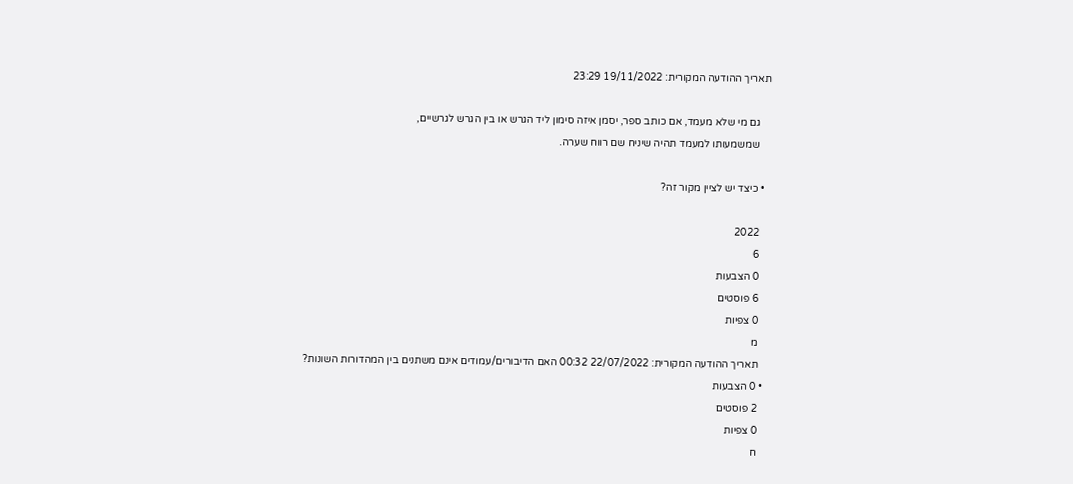תאריך ההודעה המקורית: 19/11/2022 23:29

    גם מי שלא מעמד, אם כותב ספר, יסמן איזה סימון ליד הגרש או בין הגרש לגרשיים,
    שמשמעותו למעמד תהיה שיניח שם רווח שערה.

  • כיצד יש לציין מקור זה?

    2022
    6
    0 הצבעות
    6 פוסטים
    0 צפיות
    מ
    תאריך ההודעה המקורית: 22/07/2022 00:32 האם הדיבורים/עמודים אינם משתנים בין המהדורות השונות?
  • 0 הצבעות
    2 פוסטים
    0 צפיות
    ח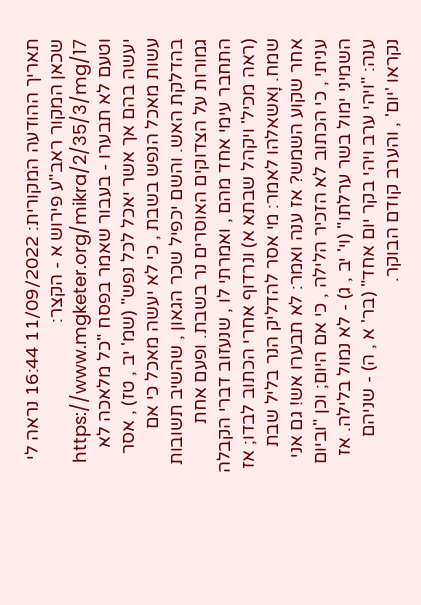תאריך ההודעה המקורית: 11/09/2022 16:44 נראה לי שכאן המקור ראב"ע פירוש א - הקצר: https://www.mgketer.org/mikra/2/35/3/mg/17 וטעם לא תבערו - בעבור שאמר בפסח "כל מלאכה לא יעשה בהם אך אשר יאכל לכל נפש" (שמ' יב , טז) , אסר עשות מאכל הנפש בשבת , כי לא יעשה מאכל כי אם בהדלקת האש. והשם יכפיל שכר הגאון , שהשיב תשובות גמורות על הצדוקים האוסרים נר בשבת. ופעם אחת התחבר עימי אחד מהם , ואמרתי לו , שנעזוב דברי הקבלה (ראה מכיל' ויקהל שבתא א) ונרדוף אחרי הכתוב לבדו; אז שמח. וָאשאלהו לאמר: מי אסר להדליק הנר בליל שבת אחר שקוע השמש? אז ענה ואמר: לא תבערו אש! גם אני עניתי , כי הכתוב לא הזכיר הלילה , כי אם היום; וכן "וביום השמיני ימול בשר ערלתו" (וי' יב , ג) - לא נמול בלילה. אז ענה: "ויהי ערב ויהי בקר יום אחד" (בר' א , ה) - שניהם נקראו 'יום' , והערב קודם הבוקר.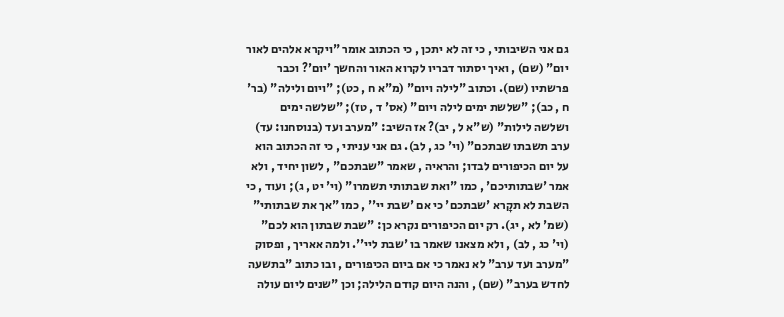גם אני השיבותי , כי זה לא יתכן , כי הכתוב אומר "ויקרא אלהים לאור יום" (שם) , ואיך יסתור דבריו לקרוא האור והחשך 'יום'? וכבר פרשתיו (שם). וכתוב "לילה ויום" (מ"א ח , כט); "ויום ולילה" (בר' ח , כב); "שלשת ימים לילה ויום" (אס' ד , טז); "שלשה ימים ושלשה לילות" (ש"א ל , יב)? אז השיב: "מערב ועד (בנוסחנו: עד) ערב תשבתו שבתכם" (וי' כג , לב). גם אני עניתי , כי זה הכתוב הוא על יום הכיפורים לבדו; והראיה , שאמר "שבתכם" , לשון יחיד , ולא אמר 'שבתותיכם' , כמו "ואת שבתותי תשמרו" (וי' יט , ג); ועוד , כי השבת לא תקָרא 'שבתכם' כי אם 'שבת יי'' , כמו "אך את שבתותי" (שמ' לא , יג). רק יום הכיפורים נקרא כן: "שבת שבתון הוא לכם" (וי' כג , לב) , ולא מצאנו שאמר בו 'שבת ליי''. ולמה אאריך , ופסוק "מערב ועד ערב" לא נאמר כי אם ביום הכיפורים , ובו כתוב "בתשעה לחדש בערב" (שם) , והנה היום קודם הלילה; וכן "שנים ליום עולה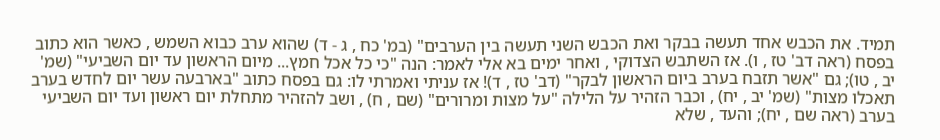תמיד. את הכבש אחד תעשה בבקר ואת הכבש השני תעשה בין הערבים" (במ' כח , ג - ד) שהוא ערב כבוא השמש , כאשר הוא כתוב בפסח (ראה דב' טז , ו). אז השתבש הצדוקי , ואחר ימים בא אלי לאמר: הנה "כי כל אכל חמץ... מיום הראשון עד יום השביעי" (שמ' יב , טו); גם "אשר תזבח בערב ביום הראשון לבקר" (דב' טז , ד)! אז עניתי ואמרתי לו: גם בפסח כתוב "בארבעה עשר יום לחדש בערב תאכלו מצות" (שמ' יב , יח) , וכבר הזהיר על הלילה "על מצות ומרורים" (שם , ח) , ושב להזהיר מתחלת יום ראשון ועד יום השביעי בערב (ראה שם , יח); והעד , שלא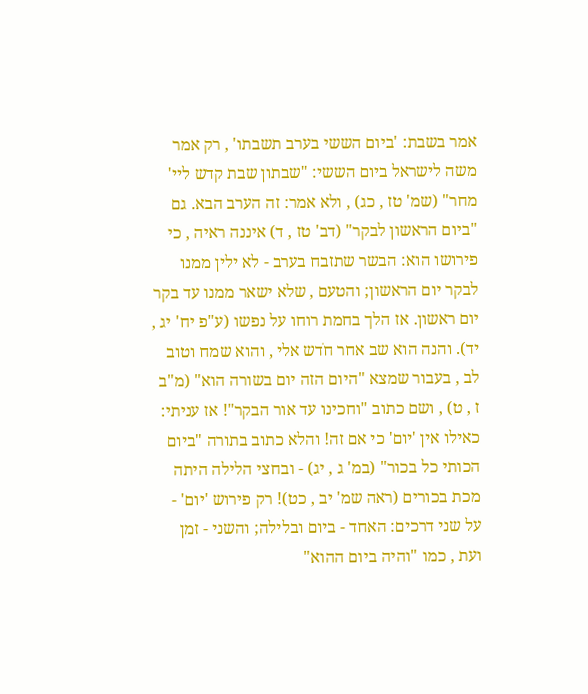אמר בשבת: 'ביום הששי בערב תשבתו' , רק אמר משה לישראל ביום הששי: "שבתון שבת קדש ליי' מחר" (שמ' טז , כג) , ולא אמר: זה הערב הבא. גם "ביום הראשון לבקר" (דב' טז , ד) איננה ראיה , כי פירושו הוא: הבשר שתזבח בערב - לא ילין ממנו לבקר יום הראשון; והטעם , שלא ישאר ממנו עד בקר יום ראשון. אז הלך בחמת רוחו על נפשו (ע"פ יח' יג , יד). והנה הוא שב אחר חֹדש אלי , והוא שמח וטוב לב , בעבור שמצא "היום הזה יום בשורה הוא" (מ"ב ז , ט) , ושם כתוב "וחכינו עד אור הבקר"! אז עניתי: כאילו אין 'יום' כי אם זה! והלא כתוב בתורה "ביום הכותי כל בכור" (במ' ג , יג) - ובחצי הלילה היתה מכת בכורים (ראה שמ' יב , כט)! רק פירוש 'יום' - על שני דרכים: האחד - ביום ובלילה; והשני - זמן ועת , כמו "והיה ביום ההוא"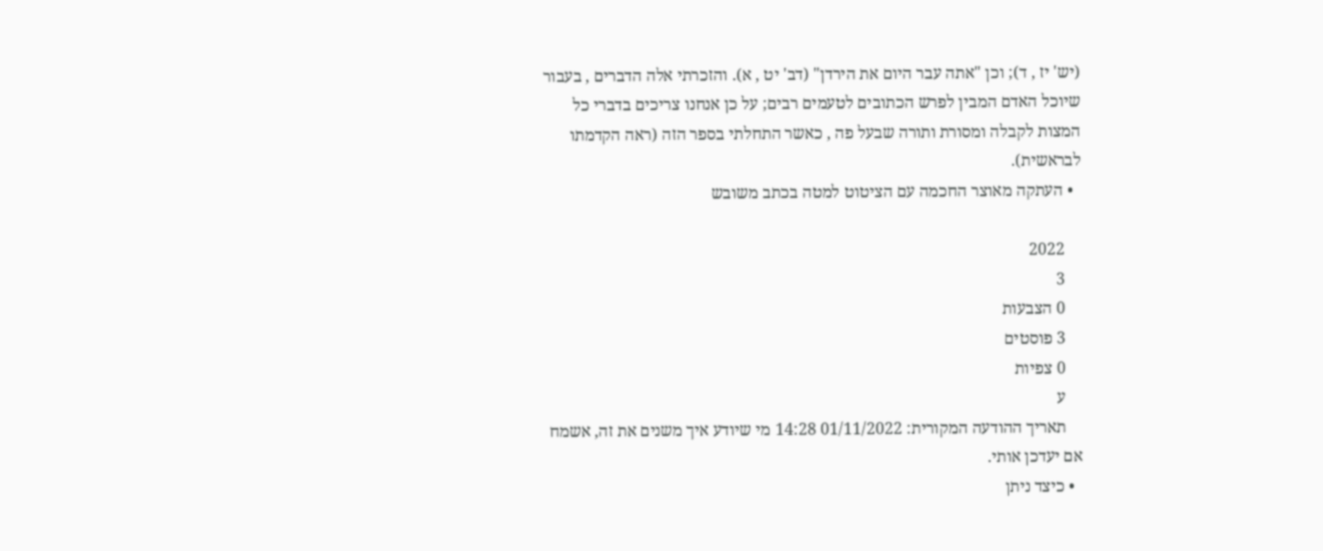(יש' יז , ד); וכן "אתה עבר היום את הירדן" (דב' יט , א). והזכרתי אלה הדברים , בעבור שיוכל האדם המבין לפרש הכתובים לטעמים רבים; על כן אנחנו צריכים בדברי כל המצות לקבלה ומסורת ותורה שבעל פה , כאשר התחלתי בספר הזה (ראה הקדמתו לבראשית).
  • העתקה מאוצר החכמה עם הציטוט למטה בכתב משובש

    2022
    3
    0 הצבעות
    3 פוסטים
    0 צפיות
    ע
    תאריך ההודעה המקורית: 01/11/2022 14:28 מי שיודע איך משנים את זה, אשמח אם יעדכן אותי.
  • כיצד ניתן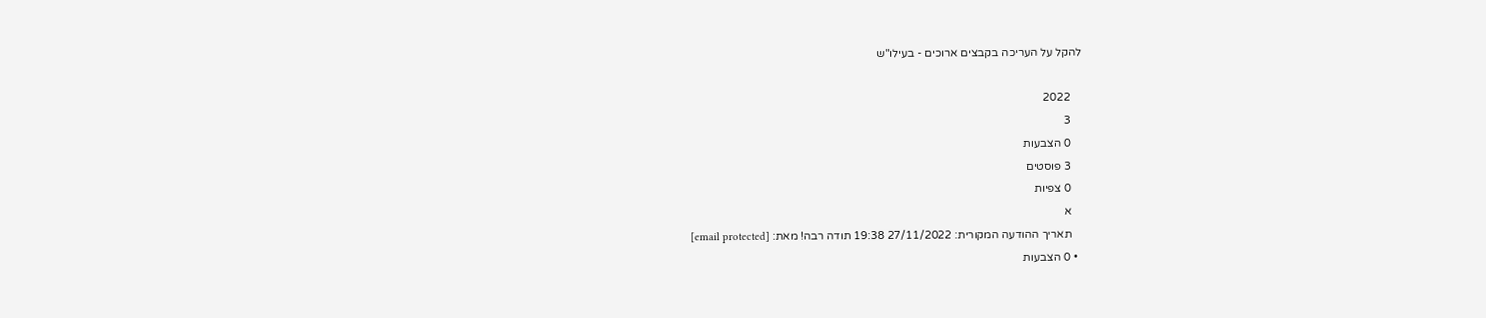להקל על העריכה בקבצים ארוכים - בעילו"ש

    2022
    3
    0 הצבעות
    3 פוסטים
    0 צפיות
    א
    תאריך ההודעה המקורית: 27/11/2022 19:38 תודה רבה! מאת: [email protected]
  • 0 הצבעות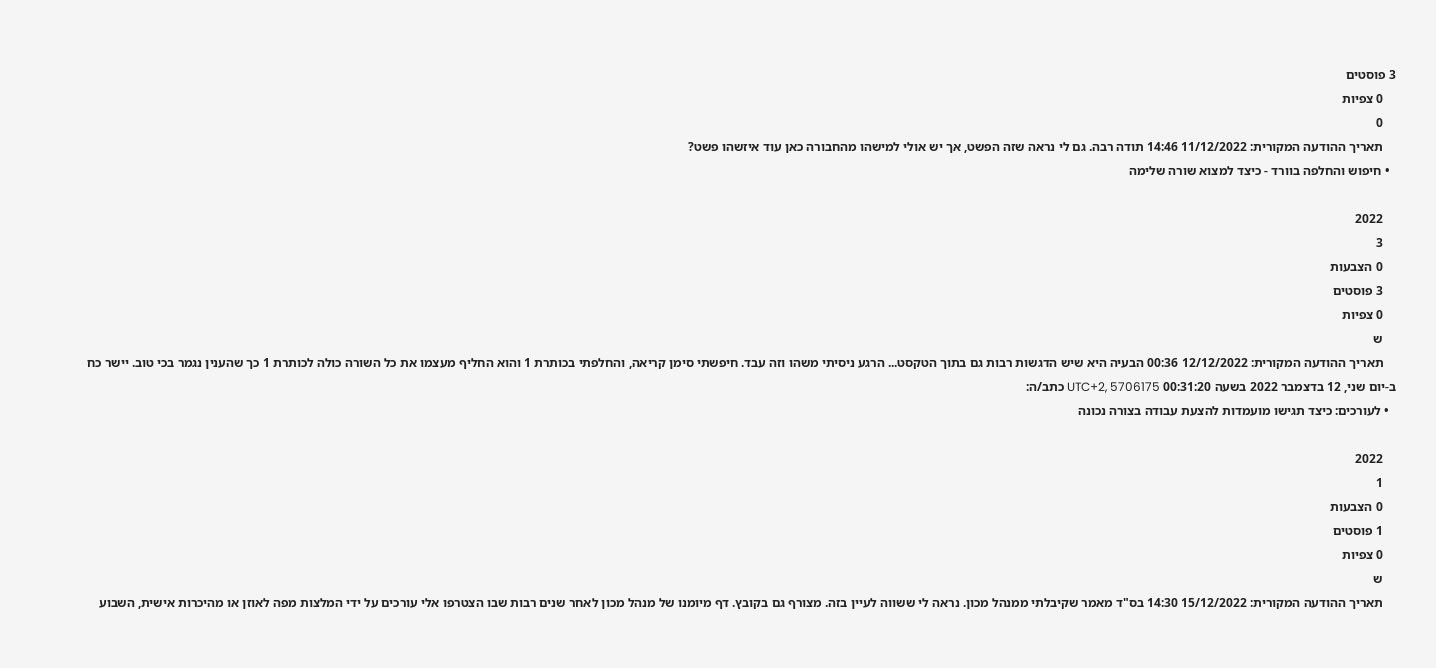3 פוסטים
    0 צפיות
    0
    תאריך ההודעה המקורית: 11/12/2022 14:46 תודה רבה. גם לי נראה שזה הפשט, אך יש אולי למישהו מהחבורה כאן עוד איזשהו פשט?
  • חיפוש והחלפה בוורד - כיצד למצוא שורה שלימה

    2022
    3
    0 הצבעות
    3 פוסטים
    0 צפיות
    ש
    תאריך ההודעה המקורית: 12/12/2022 00:36 הבעיה היא שיש הדגשות רבות גם בתוך הטקסט... הרגע ניסיתי משהו וזה עבד. חיפשתי סימן קריאה, והחלפתי בכותרת 1 והוא החליף מעצמו את כל השורה כולה לכותרת 1 כך שהענין נגמר בכי טוב. יישר כח ב-יום שני, 12 בדצמבר 2022 בשעה 00:31:20 UTC+2, 5706175 כתב/ה:
  • לעורכים: כיצד תגישו מועמדות להצעת עבודה בצורה נכונה

    2022
    1
    0 הצבעות
    1 פוסטים
    0 צפיות
    ש
    תאריך ההודעה המקורית: 15/12/2022 14:30 בס"ד מאמר שקיבלתי ממנהל מכון. נראה לי ששווה לעיין בזה. מצורף גם בקובץ. דף מיומנו של מנהל מכון לאחר שנים רבות שבו הצטרפו אלי עורכים על ידי המלצות מפה לאוזן או מהיכרות אישית, השבוע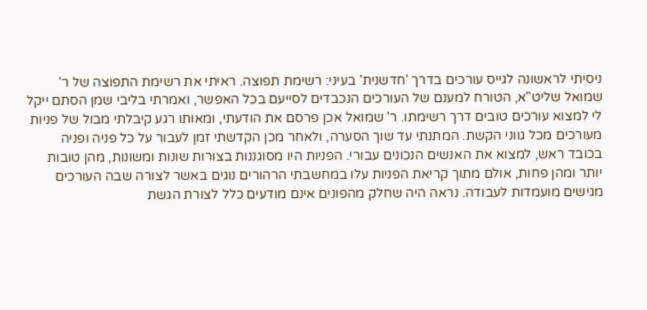ניסיתי לראשונה לגייס עורכים בדרך 'חדשנית' בעיני: רשימת תפוצה. ראיתי את רשימת התפוצה של ר' שמואל שליט"א, הטורח למענם של העורכים הנכבדים לסייעם בכל האפשר, ואמרתי בליבי שמן הסתם ייקל לי למצוא עורכים טובים דרך רשימתו. ר' שמואל אכן פרסם את הודעתי, ומאותו רגע קיבלתי מבול של פניות מעורכים מכל גווני הקשת. המתנתי עד שוך הסערה, ולאחר מכן הקדשתי זמן לעבור על כל פניה ופניה בכובד ראש, למצוא את האנשים הנכונים עבורי. הפניות היו מסוגננות בצורות שונות ומשונות, מהן טובות יותר ומהן פחות, אולם מתוך קריאת הפניות עלו במחשבתי הרהורים נוגים באשר לצורה שבה העורכים מגישים מועמדות לעבודה. נראה היה שחלק מהפונים אינם מודעים כלל לצורת הגשת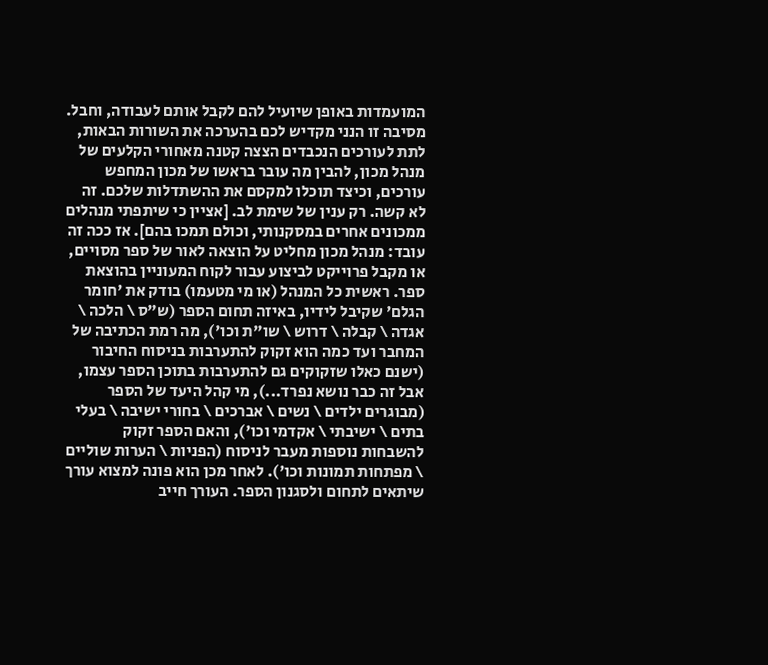המועמדות באופן שיועיל להם לקבל אותם לעבודה, וחבל. מסיבה זו הנני מקדיש לכם בהערכה את השורות הבאות, לתת לעורכים הנכבדים הצצה קטנה מאחורי הקלעים של מנהל מכון, להבין מה עובר בראשו של מכון המחפש עורכים, וכיצד תוכלו למקסם את ההשתדלות שלכם. זה לא קשה. רק ענין של שימת לב. [אציין כי שיתפתי מנהלים ממכונים אחרים במסקנותי, וכולם תמכו בהם]. אז ככה זה עובד: מנהל מכון מחליט על הוצאה לאור של ספר מסויים, או מקבל פרוייקט לביצוע עבור לקוח המעוניין בהוצאת ספר. ראשית כל המנהל (או מי מטעמו) בודק את 'חומר הגלם' שקיבל לידיו, באיזה תחום הספר (ש"ס \ הלכה \ אגדה \ קבלה \ דרוש \ שו"ת וכו'), מה רמת הכתיבה של המחבר ועד כמה הוא זקוק להתערבות בניסוח החיבור (ישנם כאלו שזקוקים גם להתערבות בתוכן הספר עצמו, אבל זה כבר נושא נפרד...), מי קהל היעד של הספר (מבוגרים ילדים \ נשים \ אברכים \ בחורי ישיבה \ בעלי בתים \ ישיבתי \ אקדמי וכו'), והאם הספר זקוק להשבחות נוספות מעבר לניסוח (הפניות \ הערות שוליים \ מפתחות תמונות וכו'). לאחר מכן הוא פונה למצוא עורך שיתאים לתחום ולסגנון הספר. העורך חייב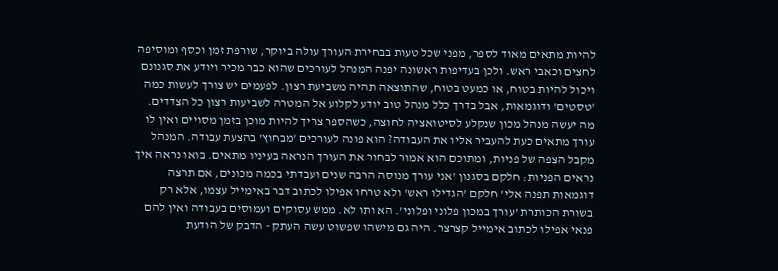להיות מתאים מאוד לספר, מפני שכל טעות בבחירת העורך עולה ביוקר, שורפת זמן וכסף ומוסיפה לחצים וכאבי ראש. ולכן בעדיפות ראשונה יפנה המנהל לעורכים שהוא כבר מכיר ויודע את סגנונם ויכול להיות בטוח, או כמעט בטוח, שהתוצאה תהיה משביעת רצון. לפעמים יש צורך לעשות כמה 'טסטים' ודוגמאות, אבל בדרך כלל מנהל טוב יודע לקלוע אל המטרה לשביעות רצון כל הצדדים. מה יעשה מנהל מכון שנקלע לסיטואציה לחוצה, כשהספר צריך להיות מוכן בזמן מסויים ואין לו עורך מתאים כעת להעביר אליו את העבודה? הוא פונה לעורכים 'מבחוץ' בהצעת עבודה. המנהל מקבל הצפה של פניות, ומתוכם הוא אמור לבחור את העורך הנראה בעיניו מתאים. בואו נראה איך נראים הפניות: חלקם בסגנון 'אני עורך מנוסה הרבה שנים ועבדתי בכמה מכונים, אם תרצה דוגמאות תפנה אלי' חלקם 'הגדילו ראש' ולא טרחו אפילו לכתוב דבר באימייל עצמו, אלא רק בשורת הכותרת 'עורך במכון פלוני ופלוני'. הא ותו לא. ממש עסוקים ועמוסים בעבודה ואין להם פנאי אפילו לכתוב אימייל קצרצר. היה גם מישהו שפשוט עשה העתק - הדבק של הודעת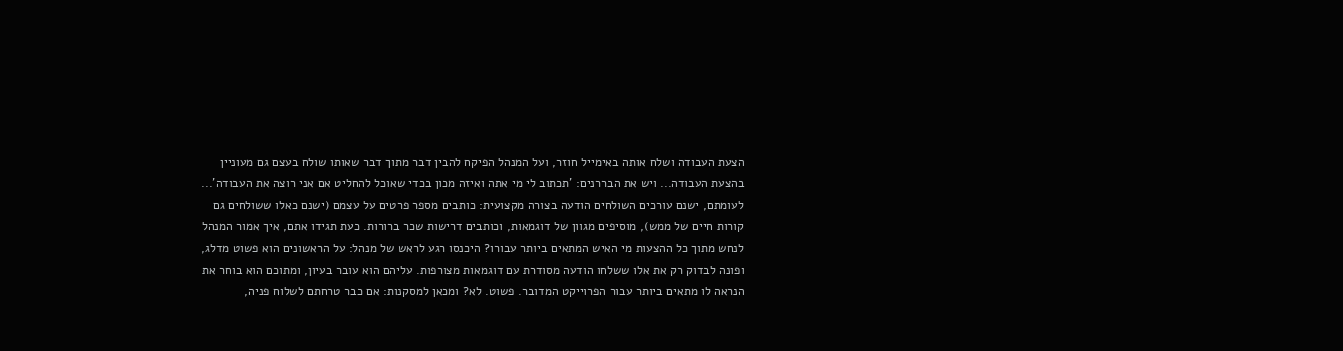הצעת העבודה ושלח אותה באימייל חוזר, ועל המנהל הפיקח להבין דבר מתוך דבר שאותו שולח בעצם גם מעוניין בהצעת העבודה... ויש את הבררנים: 'תכתוב לי מי אתה ואיזה מכון בכדי שאוכל להחליט אם אני רוצה את העבודה'... לעומתם, ישנם עורכים השולחים הודעה בצורה מקצועית: כותבים מספר פרטים על עצמם (ישנם כאלו ששולחים גם קורות חיים של ממש), מוסיפים מגוון של דוגמאות, וכותבים דרישות שכר ברורות. כעת תגידו אתם, איך אמור המנהל לנחש מתוך כל ההצעות מי האיש המתאים ביותר עבורו? היכנסו רגע לראש של מנהל: על הראשונים הוא פשוט מדלג, ופונה לבדוק רק את אלו ששלחו הודעה מסודרת עם דוגמאות מצורפות. עליהם הוא עובר בעיון, ומתוכם הוא בוחר את הנראה לו מתאים ביותר עבור הפרוייקט המדובר. פשוט. לא? ומכאן למסקנות: אם כבר טרחתם לשלוח פניה,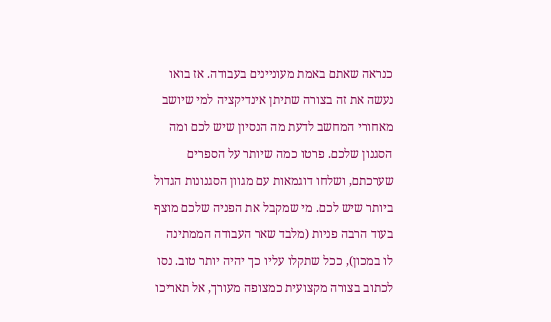כנראה שאתם באמת מעוניינים בעבודה. אז בואו נעשה את זה בצורה שתיתן אינדיקציה למי שיושב מאחורי המחשב לדעת מה הנסיון שיש לכם ומה הסגנון שלכם. פרטו כמה שיותר על הספרים שערכתם, ושלחו דוגמאות עם מגוון הסגנונות הגדול ביותר שיש לכם. מי שמקבל את הפניה שלכם מוצף בעוד הרבה פניות (מלבד שאר העבודה הממתינה לו במכון), ככל שתקלו עליו כך יהיה יותר טוב. נסו לכתוב בצורה מקצועית כמצופה מעורך, אל תאריכו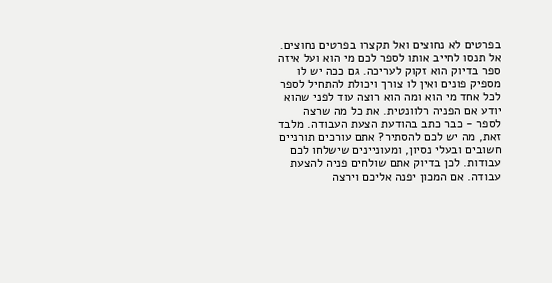בפרטים לא נחוצים ואל תקצרו בפרטים נחוצים. אל תנסו לחייב אותו לספר לכם מי הוא ועל איזה ספר בדיוק הוא זקוק לעריכה. גם ככה יש לו מספיק פונים ואין לו צורך ויכולת להתחיל לספר לכל אחד מי הוא ומה הוא רוצה עוד לפני שהוא יודע אם הפניה רלוונטית. את כל מה שרצה לספר - כבר כתב בהודעת הצעת העבודה. מלבד זאת, מה יש לכם להסתיר? אתם עורכים תורניים חשובים ובעלי נסיון, ומעוניינים שישלחו לכם עבודות. לכן בדיוק אתם שולחים פניה להצעת עבודה. אם המכון יפנה אליכם וירצה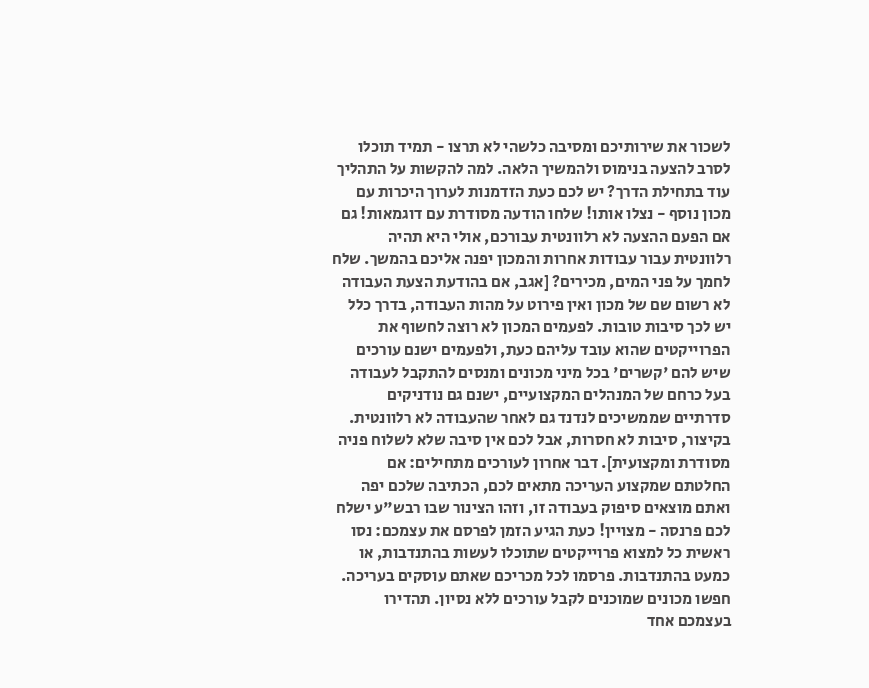לשכור את שירותיכם ומסיבה כלשהי לא תרצו - תמיד תוכלו לסרב להצעה בנימוס ולהמשיך הלאה. למה להקשות על התהליך עוד בתחילת הדרך? יש לכם כעת הזדמנות לערוך היכרות עם מכון נוסף - נצלו אותו! שלחו הודעה מסודרת עם דוגמאות! גם אם הפעם ההצעה לא רלוונטית עבורכם, אולי היא תהיה רלוונטית עבור עבודות אחרות והמכון יפנה אליכם בהמשך. שלח לחמך על פני המים, מכירים? [אגב, אם בהודעת הצעת העבודה לא רשום שם של מכון ואין פירוט על מהות העבודה, בדרך כלל יש לכך סיבות טובות. לפעמים המכון לא רוצה לחשוף את הפרוייקטים שהוא עובד עליהם כעת, ולפעמים ישנם עורכים שיש להם 'קשרים' בכל מיני מכונים ומנסים להתקבל לעבודה בעל כרחם של המנהלים המקצועיים, ישנם גם נודניקים סדרתיים שממשיכים לנדנד גם לאחר שהעבודה לא רלוונטית. בקיצור, סיבות לא חסרות, אבל לכם אין סיבה שלא לשלוח פניה מסודרת ומקצועית]. דבר אחרון לעורכים מתחילים: אם החלטתם שמקצוע העריכה מתאים לכם, הכתיבה שלכם יפה ואתם מוצאים סיפוק בעבודה זו, וזהו הצינור שבו רבש"ע ישלח לכם פרנסה - מצויין! כעת הגיע הזמן לפרסם את עצמכם: נסו ראשית כל למצוא פרוייקטים שתוכלו לעשות בהתנדבות, או כמעט בהתנדבות. פרסמו לכל מכריכם שאתם עוסקים בעריכה. חפשו מכונים שמוכנים לקבל עורכים ללא נסיון. תהדירו בעצמכם אחד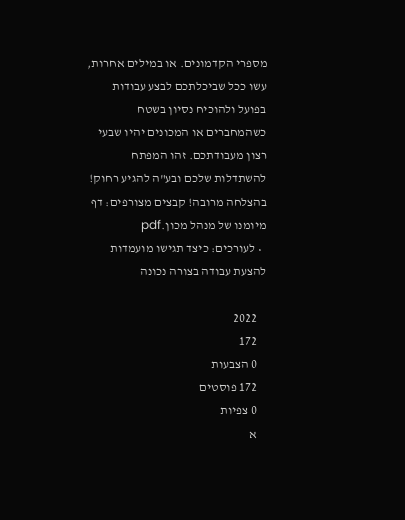מספרי הקדמונים. או במילים אחרות, עשו ככל שביכלתכם לבצע עבודות בפועל ולהוכיח נסיון בשטח כשהמחברים או המכונים יהיו שבעי רצון מעבודתכם. זהו המפתח להשתדלות שלכם ובע"ה להגיע רחוק! בהצלחה מרובה! קבצים מצורפים: דף מיומנו של מנהל מכון.pdf
  • לעורכים: כיצד תגישו מועמדות להצעת עבודה בצורה נכונה

    2022
    172
    0 הצבעות
    172 פוסטים
    0 צפיות
    א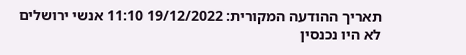תאריך ההודעה המקורית: 19/12/2022 11:10 אנשי ירושלים לא היו נכנסין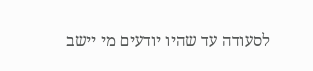לסעודה עד שהיו יודעים מי יישב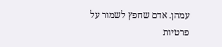עמהן. אדם שחפץ לשמור על פרטיות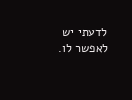לדעתי יש לאפשר לו.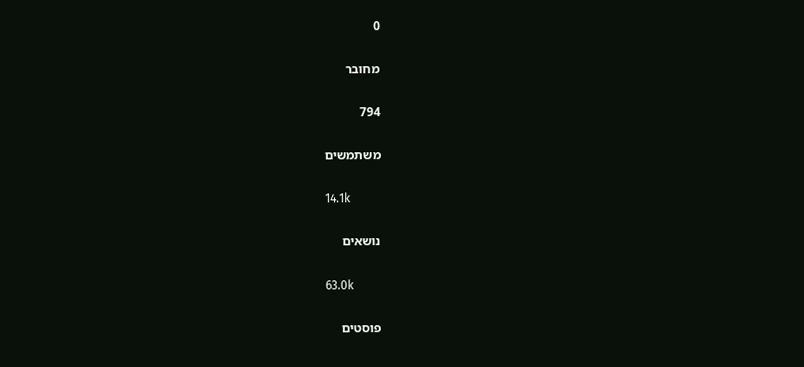0

מחובר

794

משתמשים

14.1k

נושאים

63.0k

פוסטים